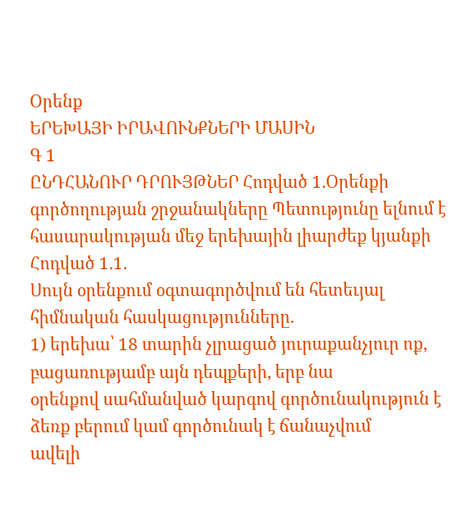Օրենք
ԵՐԵԽԱՅԻ ԻՐԱՎՈՒՆՔՆԵՐԻ ՄԱՍԻՆ
Գ 1
ԸՆԴՀԱՆՈՒՐ ԴՐՈՒՅԹՆԵՐ Հոդված 1.Օրենքի գործողության շրջանակները Պետությունը ելնում է հասարակության մեջ երեխային լիարժեք կյանքի
Հոդված 1.1.
Սույն օրենքում օգտագործվում են հետեւյալ հիմնական հասկացությունները.
1) երեխա՝ 18 տարին չլրացած յուրաքանչյուր ոք, բացառությամբ այն դեպքերի, երբ նա
օրենքով սահմանված կարգով գործունակություն է ձեռք բերում կամ գործունակ է ճանաչվում
ավելի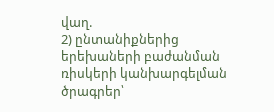վաղ.
2) ընտանիքներից երեխաների բաժանման ռիսկերի կանխարգելման ծրագրեր՝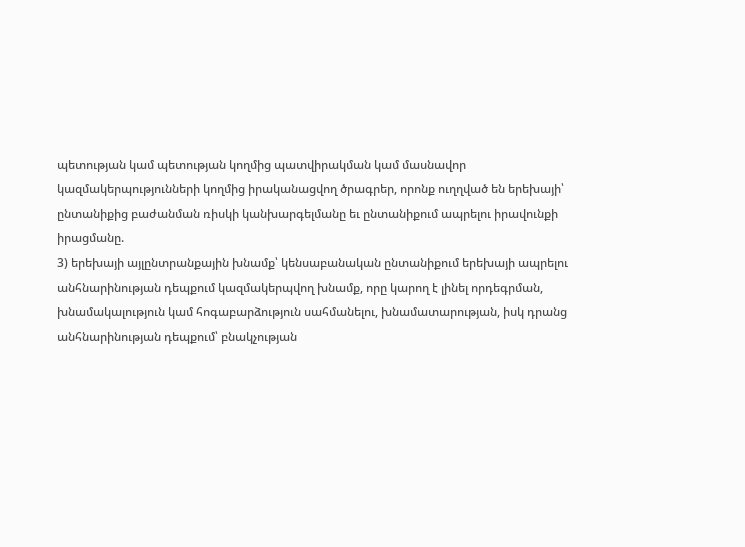պետության կամ պետության կողմից պատվիրակման կամ մասնավոր
կազմակերպությունների կողմից իրականացվող ծրագրեր, որոնք ուղղված են երեխայի՝
ընտանիքից բաժանման ռիսկի կանխարգելմանը եւ ընտանիքում ապրելու իրավունքի
իրացմանը.
3) երեխայի այլընտրանքային խնամք՝ կենսաբանական ընտանիքում երեխայի ապրելու
անհնարինության դեպքում կազմակերպվող խնամք, որը կարող է լինել որդեգրման,
խնամակալություն կամ հոգաբարձություն սահմանելու, խնամատարության, իսկ դրանց
անհնարինության դեպքում՝ բնակչության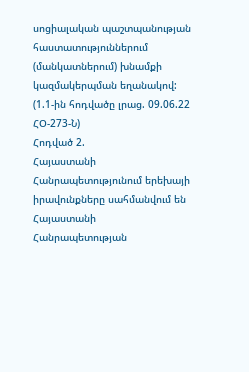սոցիալական պաշտպանության
հաստատություններում (մանկատներում) խնամքի կազմակերպման եղանակով:
(1.1-ին հոդվածը լրաց. 09.06.22 ՀՕ-273-Ն)
Հոդված 2.
Հայաստանի Հանրապետությունում երեխայի իրավունքները սահմանվում են Հայաստանի
Հանրապետության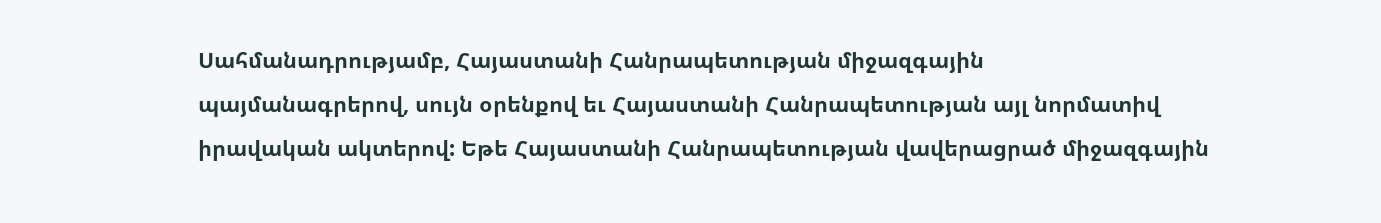Սահմանադրությամբ, Հայաստանի Հանրապետության միջազգային
պայմանագրերով, սույն օրենքով եւ Հայաստանի Հանրապետության այլ նորմատիվ
իրավական ակտերով: Եթե Հայաստանի Հանրապետության վավերացրած միջազգային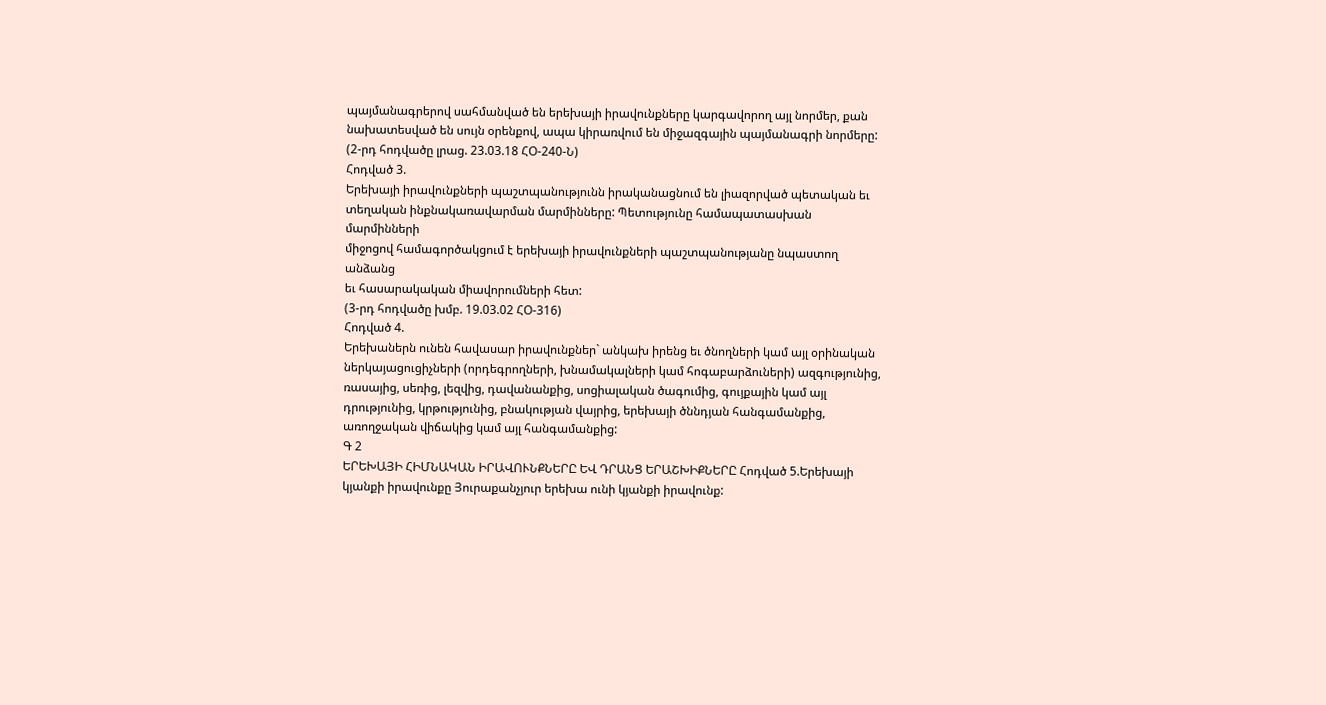պայմանագրերով սահմանված են երեխայի իրավունքները կարգավորող այլ նորմեր, քան
նախատեսված են սույն օրենքով, ապա կիրառվում են միջազգային պայմանագրի նորմերը:
(2-րդ հոդվածը լրաց. 23.03.18 ՀՕ-240-Ն)
Հոդված 3.
Երեխայի իրավունքների պաշտպանությունն իրականացնում են լիազորված պետական եւ
տեղական ինքնակառավարման մարմինները: Պետությունը համապատասխան մարմինների
միջոցով համագործակցում է երեխայի իրավունքների պաշտպանությանը նպաստող անձանց
եւ հասարակական միավորումների հետ:
(3-րդ հոդվածը խմբ. 19.03.02 ՀՕ-316)
Հոդված 4.
Երեխաներն ունեն հավասար իրավունքներ` անկախ իրենց եւ ծնողների կամ այլ օրինական
ներկայացուցիչների (որդեգրողների, խնամակալների կամ հոգաբարձուների) ազգությունից,
ռասայից, սեռից, լեզվից, դավանանքից, սոցիալական ծագումից, գույքային կամ այլ
դրությունից, կրթությունից, բնակության վայրից, երեխայի ծննդյան հանգամանքից,
առողջական վիճակից կամ այլ հանգամանքից:
Գ 2
ԵՐԵԽԱՅԻ ՀԻՄՆԱԿԱՆ ԻՐԱՎՈՒՆՔՆԵՐԸ ԵՎ ԴՐԱՆՑ ԵՐԱՇԽԻՔՆԵՐԸ Հոդված 5.Երեխայի կյանքի իրավունքը Յուրաքանչյուր երեխա ունի կյանքի իրավունք: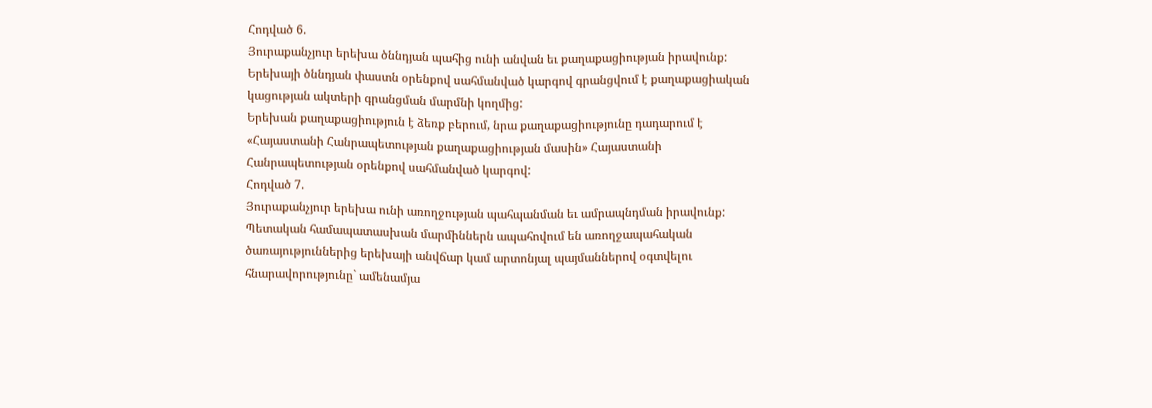Հոդված 6.
Յուրաքանչյուր երեխա ծննդյան պահից ունի անվան եւ քաղաքացիության իրավունք:
Երեխայի ծննդյան փաստն օրենքով սահմանված կարգով գրանցվում է քաղաքացիական
կացության ակտերի գրանցման մարմնի կողմից:
Երեխան քաղաքացիություն է ձեռք բերում, նրա քաղաքացիությունը դադարում է
«Հայաստանի Հանրապետության քաղաքացիության մասին» Հայաստանի
Հանրապետության օրենքով սահմանված կարգով:
Հոդված 7.
Յուրաքանչյուր երեխա ունի առողջության պահպանման եւ ամրապնդման իրավունք:
Պետական համապատասխան մարմիններն ապահովում են առողջապահական
ծառայություններից երեխայի անվճար կամ արտոնյալ պայմաններով օգտվելու
հնարավորությունը` ամենամյա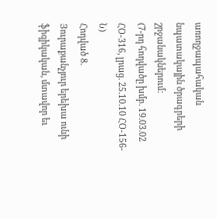առողջապահական նպատակային ծրագրերի
շրջանակներում:
(7-րդ հոդվածը խմբ. 19.03.02 ՀՕ-316, լրաց. 25.10.10 ՀՕ-156-Ն)
Հոդված 8.
Յուրաքանչյուր երեխա ունի ֆիզիկական, մտավոր եւ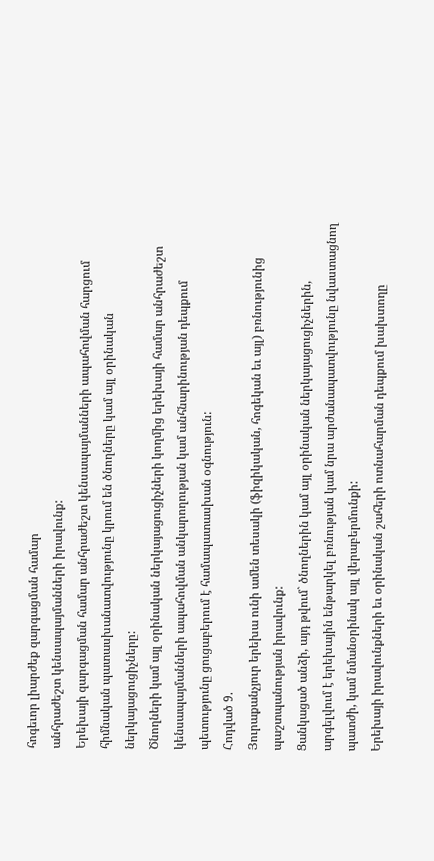հոգեւոր լիարժեք զարգացման համար
անհրաժեշտ կենսապայմանների իրավունք:
Երեխայի զարգացման համար անհրաժեշտ կենսապայմանների ապահովման հարցում
հիմնական պատասխանատվությունը կրում են ծնողները կամ այլ օրինական
ներկայացուցիչները:
Ծնողների կամ այլ օրինական ներկայացուցիչների կողմից երեխայի համար անհրաժեշտ
կենսապայմանների ապահովման անկարողության կամ անհնարինության դեպքում
պետությունը ցուցաբերում է համապատասխան օգնություն:
Հոդված 9.
Յուրաքանչյուր երեխա ունի ամեն տեսակի (ֆիզիկական, հոգեկան եւ այլ) բռնությունից
պաշտպանության իրավունք:
Ցանկացած անձի, այդ թվում` ծնողներին կամ այլ օրինական ներկայացուցիչներին,
արգելվում է երեխային ենթարկել բռնության կամ նրա արժանապատվությունը նվաստացնող
պատժի, կամ նմանօրինակ այլ վերաբերմունքի:
Երեխայի իրավունքների եւ օրինական շահերի ոտնահարման դեպքում խախտողը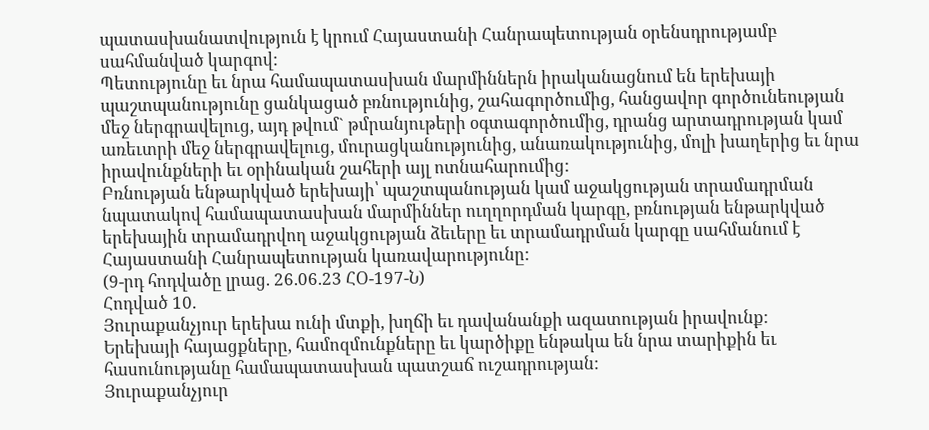պատասխանատվություն է կրում Հայաստանի Հանրապետության օրենսդրությամբ
սահմանված կարգով:
Պետությունը եւ նրա համապատասխան մարմիններն իրականացնում են երեխայի
պաշտպանությունը ցանկացած բռնությունից, շահագործումից, հանցավոր գործունեության
մեջ ներգրավելուց, այդ թվում` թմրանյութերի օգտագործումից, դրանց արտադրության կամ
առեւտրի մեջ ներգրավելուց, մուրացկանությունից, անառակությունից, մոլի խաղերից եւ նրա
իրավունքների եւ օրինական շահերի այլ ոտնահարումից:
Բռնության ենթարկված երեխայի՝ պաշտպանության կամ աջակցության տրամադրման
նպատակով համապատասխան մարմիններ ուղղորդման կարգը, բռնության ենթարկված
երեխային տրամադրվող աջակցության ձեւերը եւ տրամադրման կարգը սահմանում է
Հայաստանի Հանրապետության կառավարությունը:
(9-րդ հոդվածը լրաց. 26.06.23 ՀՕ-197-Ն)
Հոդված 10.
Յուրաքանչյուր երեխա ունի մտքի, խղճի եւ դավանանքի ազատության իրավունք:
Երեխայի հայացքները, համոզմունքները եւ կարծիքը ենթակա են նրա տարիքին եւ
հասունությանը համապատասխան պատշաճ ուշադրության:
Յուրաքանչյուր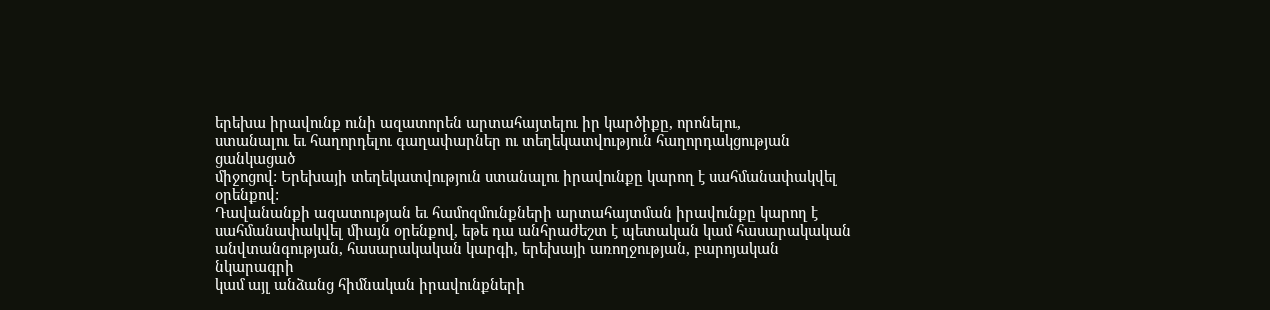երեխա իրավունք ունի ազատորեն արտահայտելու իր կարծիքը, որոնելու,
ստանալու եւ հաղորդելու գաղափարներ ու տեղեկատվություն հաղորդակցության ցանկացած
միջոցով: Երեխայի տեղեկատվություն ստանալու իրավունքը կարող է սահմանափակվել
օրենքով:
Դավանանքի ազատության եւ համոզմունքների արտահայտման իրավունքը կարող է
սահմանափակվել միայն օրենքով, եթե դա անհրաժեշտ է պետական կամ հասարակական
անվտանգության, հասարակական կարգի, երեխայի առողջության, բարոյական նկարագրի
կամ այլ անձանց հիմնական իրավունքների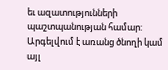եւ ազատությունների պաշտպանության համար:
Արգելվում է առանց ծնողի կամ այլ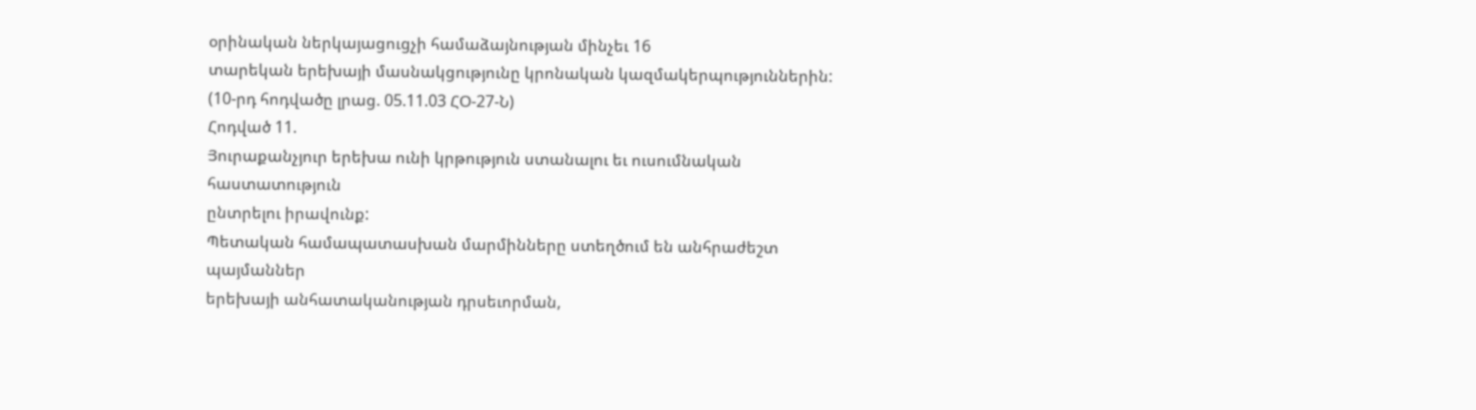օրինական ներկայացուցչի համաձայնության մինչեւ 16
տարեկան երեխայի մասնակցությունը կրոնական կազմակերպություններին:
(10-րդ հոդվածը լրաց. 05.11.03 ՀՕ-27-Ն)
Հոդված 11.
Յուրաքանչյուր երեխա ունի կրթություն ստանալու եւ ուսումնական հաստատություն
ընտրելու իրավունք:
Պետական համապատասխան մարմինները ստեղծում են անհրաժեշտ պայմաններ
երեխայի անհատականության դրսեւորման,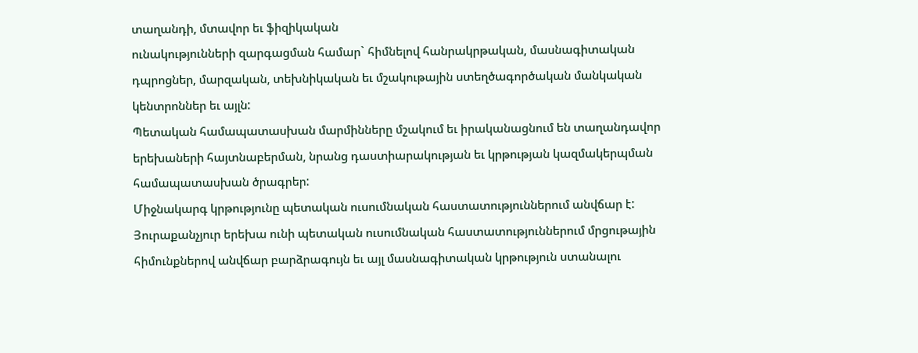տաղանդի, մտավոր եւ ֆիզիկական
ունակությունների զարգացման համար` հիմնելով հանրակրթական, մասնագիտական
դպրոցներ, մարզական, տեխնիկական եւ մշակութային ստեղծագործական մանկական
կենտրոններ եւ այլն:
Պետական համապատասխան մարմինները մշակում եւ իրականացնում են տաղանդավոր
երեխաների հայտնաբերման, նրանց դաստիարակության եւ կրթության կազմակերպման
համապատասխան ծրագրեր:
Միջնակարգ կրթությունը պետական ուսումնական հաստատություններում անվճար է:
Յուրաքանչյուր երեխա ունի պետական ուսումնական հաստատություններում մրցութային
հիմունքներով անվճար բարձրագույն եւ այլ մասնագիտական կրթություն ստանալու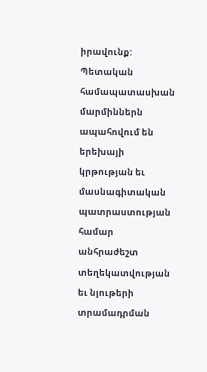իրավունք:
Պետական համապատասխան մարմիններն ապահովում են երեխայի կրթության եւ
մասնագիտական պատրաստության համար անհրաժեշտ տեղեկատվության եւ նյութերի
տրամադրման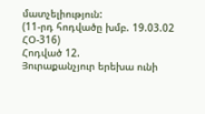մատչելիություն:
(11-րդ հոդվածը խմբ. 19.03.02 ՀՕ-316)
Հոդված 12.
Յուրաքանչյուր երեխա ունի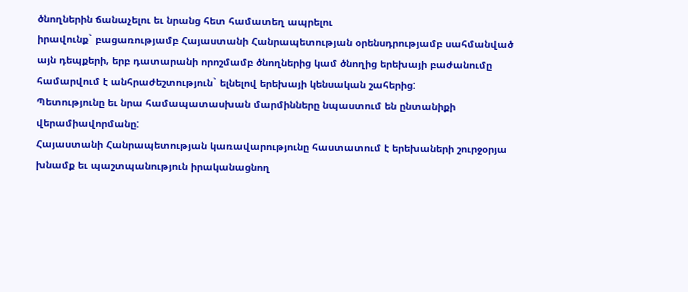ծնողներին ճանաչելու եւ նրանց հետ համատեղ ապրելու
իրավունք` բացառությամբ Հայաստանի Հանրապետության օրենսդրությամբ սահմանված
այն դեպքերի, երբ դատարանի որոշմամբ ծնողներից կամ ծնողից երեխայի բաժանումը
համարվում է անհրաժեշտություն` ելնելով երեխայի կենսական շահերից:
Պետությունը եւ նրա համապատասխան մարմինները նպաստում են ընտանիքի
վերամիավորմանը:
Հայաստանի Հանրապետության կառավարությունը հաստատում է երեխաների շուրջօրյա
խնամք եւ պաշտպանություն իրականացնող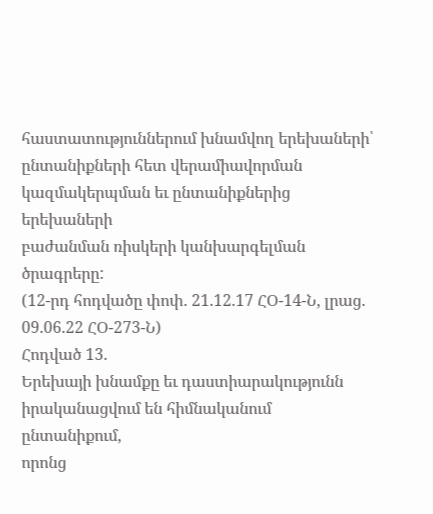հաստատություններում խնամվող երեխաների՝
ընտանիքների հետ վերամիավորման կազմակերպման եւ ընտանիքներից երեխաների
բաժանման ռիսկերի կանխարգելման ծրագրերը:
(12-րդ հոդվածը փոփ. 21.12.17 ՀՕ-14-Ն, լրաց. 09.06.22 ՀՕ-273-Ն)
Հոդված 13.
Երեխայի խնամքը եւ դաստիարակությունն իրականացվում են հիմնականում ընտանիքում,
որոնց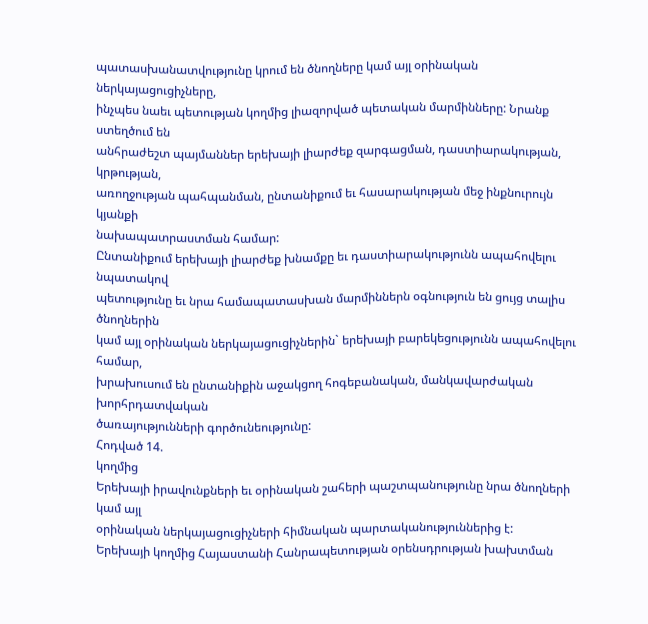պատասխանատվությունը կրում են ծնողները կամ այլ օրինական ներկայացուցիչները,
ինչպես նաեւ պետության կողմից լիազորված պետական մարմինները: Նրանք ստեղծում են
անհրաժեշտ պայմաններ երեխայի լիարժեք զարգացման, դաստիարակության, կրթության,
առողջության պահպանման, ընտանիքում եւ հասարակության մեջ ինքնուրույն կյանքի
նախապատրաստման համար:
Ընտանիքում երեխայի լիարժեք խնամքը եւ դաստիարակությունն ապահովելու նպատակով
պետությունը եւ նրա համապատասխան մարմիններն օգնություն են ցույց տալիս ծնողներին
կամ այլ օրինական ներկայացուցիչներին` երեխայի բարեկեցությունն ապահովելու համար,
խրախուսում են ընտանիքին աջակցող հոգեբանական, մանկավարժական խորհրդատվական
ծառայությունների գործունեությունը:
Հոդված 14.
կողմից
Երեխայի իրավունքների եւ օրինական շահերի պաշտպանությունը նրա ծնողների կամ այլ
օրինական ներկայացուցիչների հիմնական պարտականություններից է:
Երեխայի կողմից Հայաստանի Հանրապետության օրենսդրության խախտման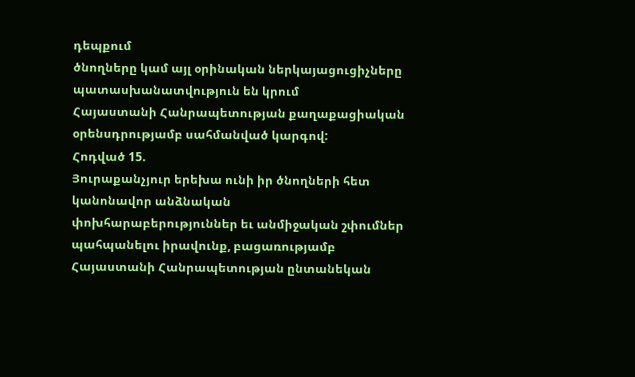դեպքում
ծնողները կամ այլ օրինական ներկայացուցիչները պատասխանատվություն են կրում
Հայաստանի Հանրապետության քաղաքացիական օրենսդրությամբ սահմանված կարգով:
Հոդված 15.
Յուրաքանչյուր երեխա ունի իր ծնողների հետ կանոնավոր անձնական
փոխհարաբերություններ եւ անմիջական շփումներ պահպանելու իրավունք, բացառությամբ
Հայաստանի Հանրապետության ընտանեկան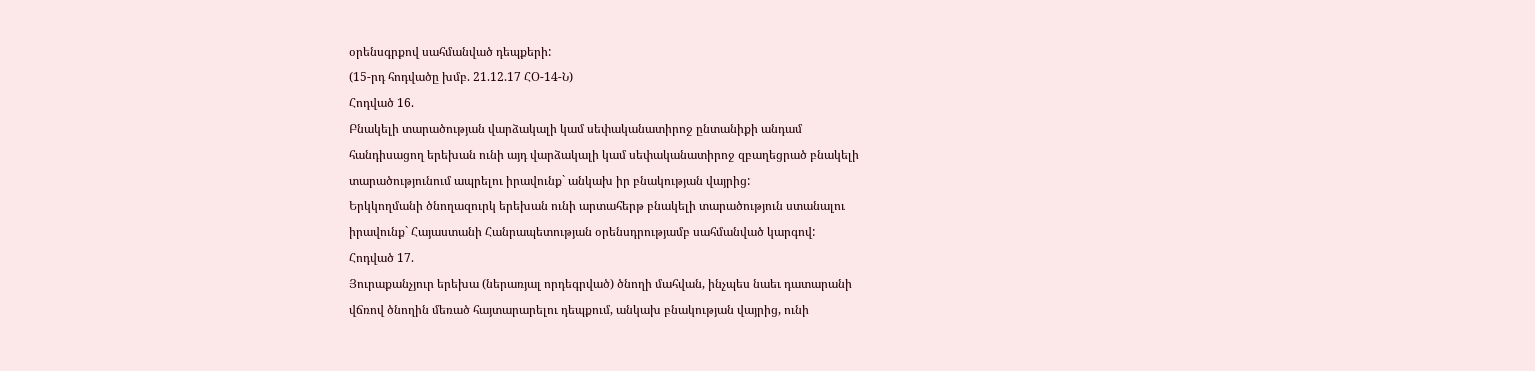օրենսգրքով սահմանված դեպքերի:
(15-րդ հոդվածը խմբ. 21.12.17 ՀՕ-14-Ն)
Հոդված 16.
Բնակելի տարածության վարձակալի կամ սեփականատիրոջ ընտանիքի անդամ
հանդիսացող երեխան ունի այդ վարձակալի կամ սեփականատիրոջ զբաղեցրած բնակելի
տարածությունում ապրելու իրավունք` անկախ իր բնակության վայրից:
Երկկողմանի ծնողազուրկ երեխան ունի արտահերթ բնակելի տարածություն ստանալու
իրավունք` Հայաստանի Հանրապետության օրենսդրությամբ սահմանված կարգով:
Հոդված 17.
Յուրաքանչյուր երեխա (ներառյալ որդեգրված) ծնողի մահվան, ինչպես նաեւ դատարանի
վճռով ծնողին մեռած հայտարարելու դեպքում, անկախ բնակության վայրից, ունի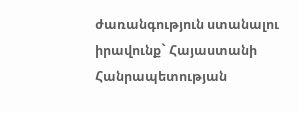ժառանգություն ստանալու իրավունք` Հայաստանի Հանրապետության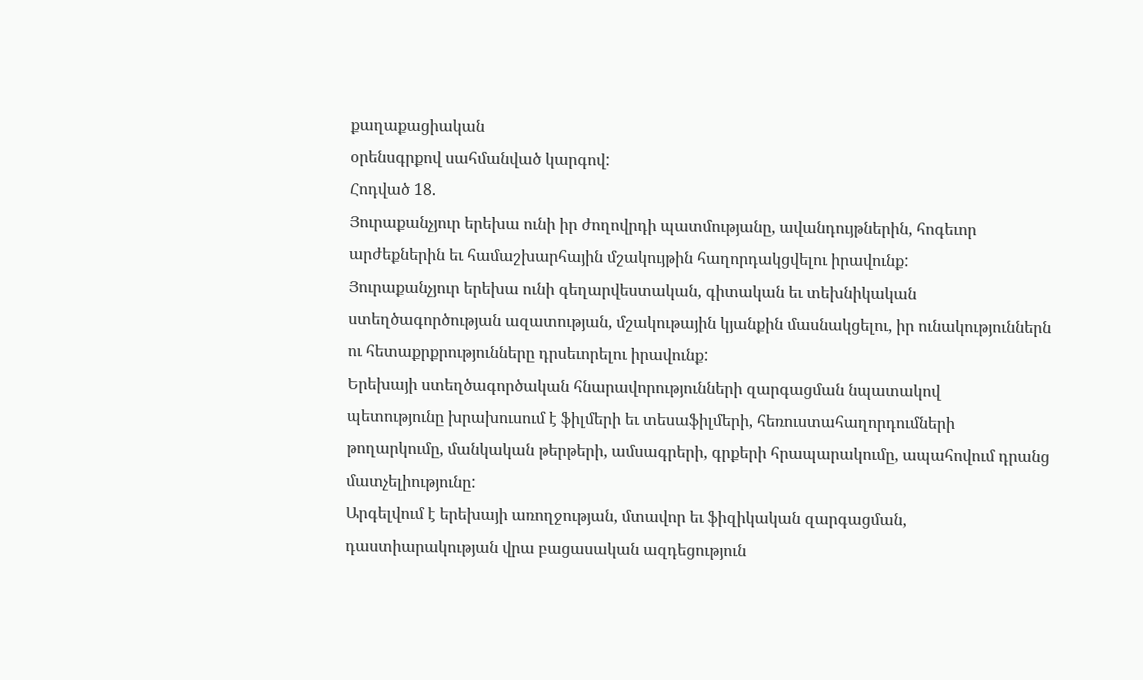քաղաքացիական
օրենսգրքով սահմանված կարգով:
Հոդված 18.
Յուրաքանչյուր երեխա ունի իր ժողովրդի պատմությանը, ավանդույթներին, հոգեւոր
արժեքներին եւ համաշխարհային մշակույթին հաղորդակցվելու իրավունք:
Յուրաքանչյուր երեխա ունի գեղարվեստական, գիտական եւ տեխնիկական
ստեղծագործության ազատության, մշակութային կյանքին մասնակցելու, իր ունակություններն
ու հետաքրքրությունները դրսեւորելու իրավունք:
Երեխայի ստեղծագործական հնարավորությունների զարգացման նպատակով
պետությունը խրախուսում է ֆիլմերի եւ տեսաֆիլմերի, հեռուստահաղորդումների
թողարկումը, մանկական թերթերի, ամսագրերի, գրքերի հրապարակումը, ապահովում դրանց
մատչելիությունը:
Արգելվում է երեխայի առողջության, մտավոր եւ ֆիզիկական զարգացման,
դաստիարակության վրա բացասական ազդեցություն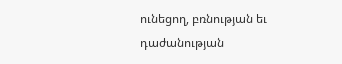ունեցող, բռնության եւ դաժանության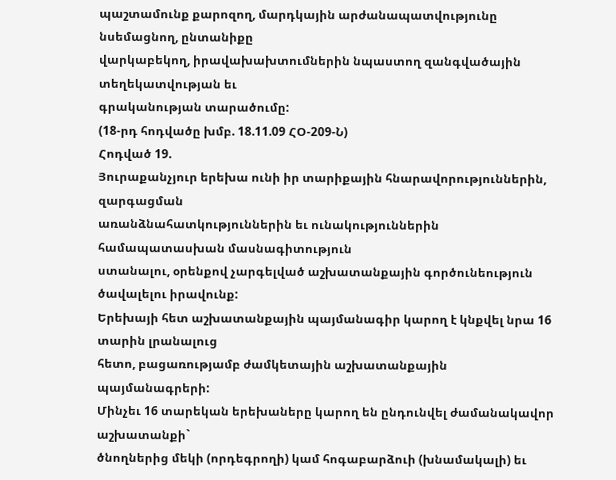պաշտամունք քարոզող, մարդկային արժանապատվությունը նսեմացնող, ընտանիքը
վարկաբեկող, իրավախախտումներին նպաստող զանգվածային տեղեկատվության եւ
գրականության տարածումը:
(18-րդ հոդվածը խմբ. 18.11.09 ՀՕ-209-Ն)
Հոդված 19.
Յուրաքանչյուր երեխա ունի իր տարիքային հնարավորություններին, զարգացման
առանձնահատկություններին եւ ունակություններին համապատասխան մասնագիտություն
ստանալու, օրենքով չարգելված աշխատանքային գործունեություն ծավալելու իրավունք:
Երեխայի հետ աշխատանքային պայմանագիր կարող է կնքվել նրա 16 տարին լրանալուց
հետո, բացառությամբ ժամկետային աշխատանքային պայմանագրերի:
Մինչեւ 16 տարեկան երեխաները կարող են ընդունվել ժամանակավոր աշխատանքի`
ծնողներից մեկի (որդեգրողի) կամ հոգաբարձուի (խնամակալի) եւ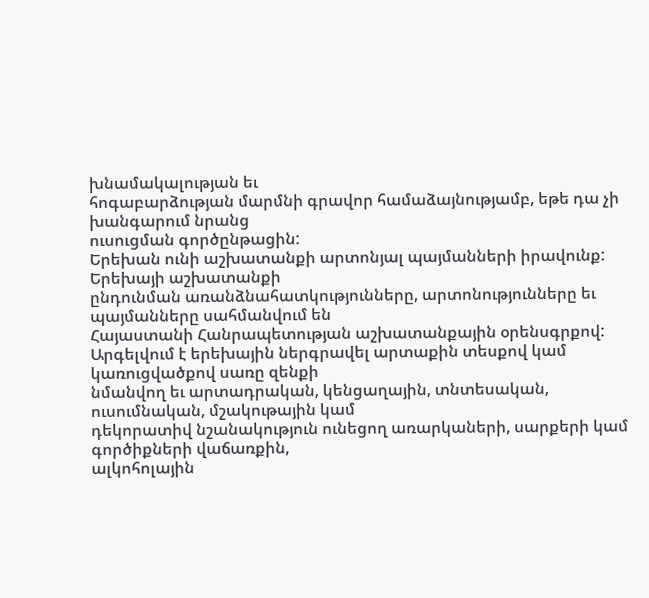խնամակալության եւ
հոգաբարձության մարմնի գրավոր համաձայնությամբ, եթե դա չի խանգարում նրանց
ուսուցման գործընթացին:
Երեխան ունի աշխատանքի արտոնյալ պայմանների իրավունք: Երեխայի աշխատանքի
ընդունման առանձնահատկությունները, արտոնությունները եւ պայմանները սահմանվում են
Հայաստանի Հանրապետության աշխատանքային օրենսգրքով:
Արգելվում է երեխային ներգրավել արտաքին տեսքով կամ կառուցվածքով սառը զենքի
նմանվող եւ արտադրական, կենցաղային, տնտեսական, ուսումնական, մշակութային կամ
դեկորատիվ նշանակություն ունեցող առարկաների, սարքերի կամ գործիքների վաճառքին,
ալկոհոլային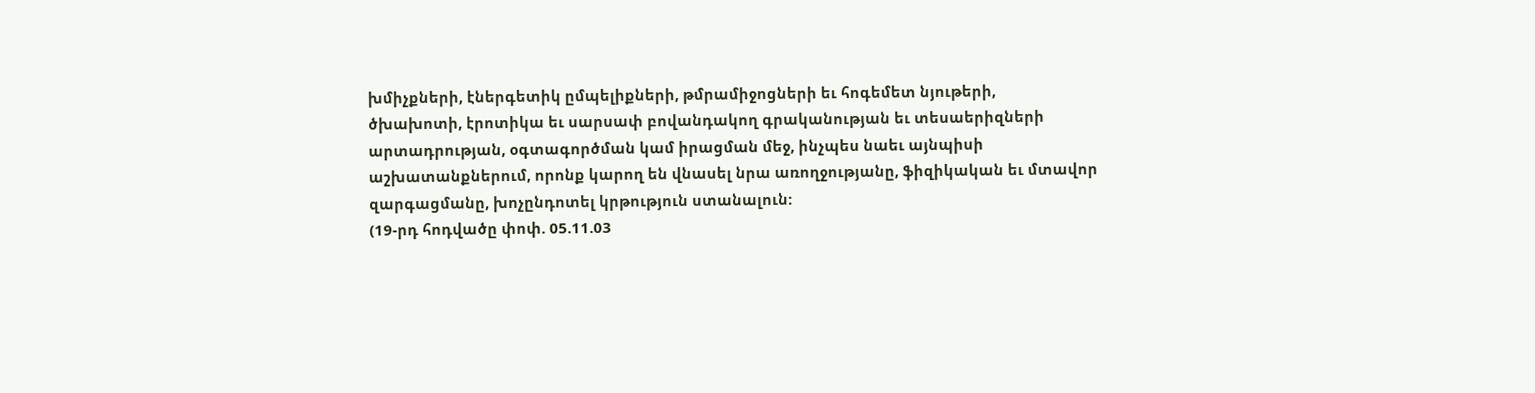խմիչքների, էներգետիկ ըմպելիքների, թմրամիջոցների եւ հոգեմետ նյութերի,
ծխախոտի, էրոտիկա եւ սարսափ բովանդակող գրականության եւ տեսաերիզների
արտադրության, օգտագործման կամ իրացման մեջ, ինչպես նաեւ այնպիսի
աշխատանքներում, որոնք կարող են վնասել նրա առողջությանը, ֆիզիկական եւ մտավոր
զարգացմանը, խոչընդոտել կրթություն ստանալուն:
(19-րդ հոդվածը փոփ. 05.11.03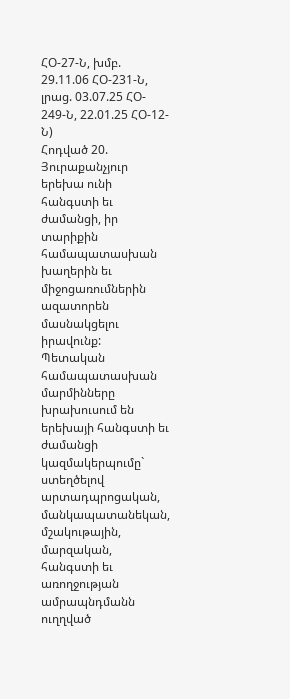ՀՕ-27-Ն, խմբ. 29.11.06 ՀՕ-231-Ն, լրաց. 03.07.25 ՀՕ-
249-Ն, 22.01.25 ՀՕ-12-Ն)
Հոդված 20.
Յուրաքանչյուր երեխա ունի հանգստի եւ ժամանցի, իր տարիքին համապատասխան
խաղերին եւ միջոցառումներին ազատորեն մասնակցելու իրավունք:
Պետական համապատասխան մարմինները խրախուսում են երեխայի հանգստի եւ
ժամանցի կազմակերպումը` ստեղծելով արտադպրոցական, մանկապատանեկան,
մշակութային, մարզական, հանգստի եւ առողջության ամրապնդմանն ուղղված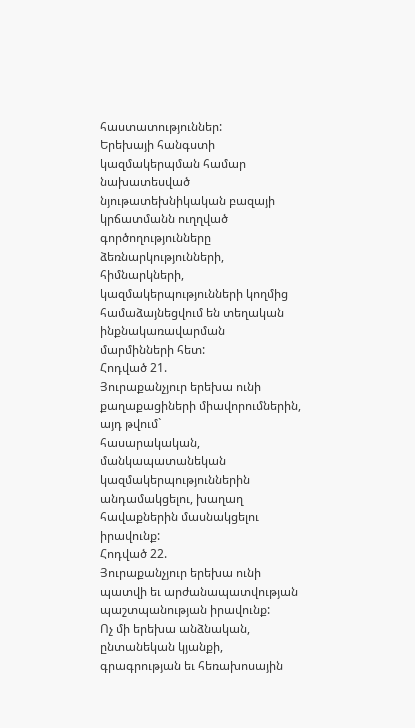հաստատություններ:
Երեխայի հանգստի կազմակերպման համար նախատեսված նյութատեխնիկական բազայի
կրճատմանն ուղղված գործողությունները ձեռնարկությունների, հիմնարկների,
կազմակերպությունների կողմից համաձայնեցվում են տեղական ինքնակառավարման
մարմինների հետ:
Հոդված 21.
Յուրաքանչյուր երեխա ունի քաղաքացիների միավորումներին, այդ թվում`
հասարակական, մանկապատանեկան կազմակերպություններին անդամակցելու, խաղաղ
հավաքներին մասնակցելու իրավունք:
Հոդված 22.
Յուրաքանչյուր երեխա ունի պատվի եւ արժանապատվության
պաշտպանության իրավունք:
Ոչ մի երեխա անձնական, ընտանեկան կյանքի, գրագրության եւ հեռախոսային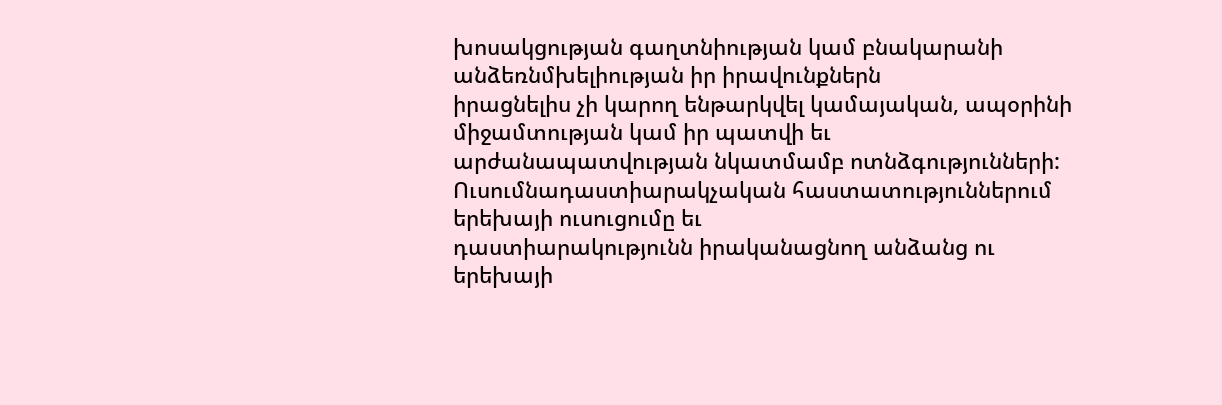խոսակցության գաղտնիության կամ բնակարանի անձեռնմխելիության իր իրավունքներն
իրացնելիս չի կարող ենթարկվել կամայական, ապօրինի միջամտության կամ իր պատվի եւ
արժանապատվության նկատմամբ ոտնձգությունների:
Ուսումնադաստիարակչական հաստատություններում երեխայի ուսուցումը եւ
դաստիարակությունն իրականացնող անձանց ու երեխայի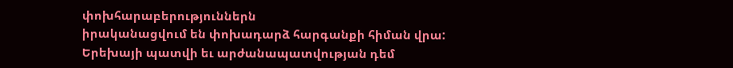փոխհարաբերություններն
իրականացվում են փոխադարձ հարգանքի հիման վրա:
Երեխայի պատվի եւ արժանապատվության դեմ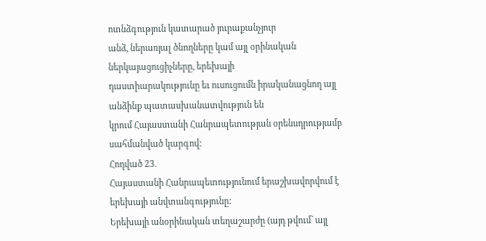ոտնձգություն կատարած յուրաքանչյուր
անձ, ներառյալ ծնողները կամ այլ օրինական ներկայացուցիչները, երեխայի
դաստիարակությունը եւ ուսուցումն իրականացնող այլ անձինք պատասխանատվություն են
կրում Հայաստանի Հանրապետության օրենսդրությամբ սահմանված կարգով:
Հոդված 23.
Հայաստանի Հանրապետությունում երաշխավորվում է երեխայի անվտանգությունը:
Երեխայի անօրինական տեղաշարժը (այդ թվում` այլ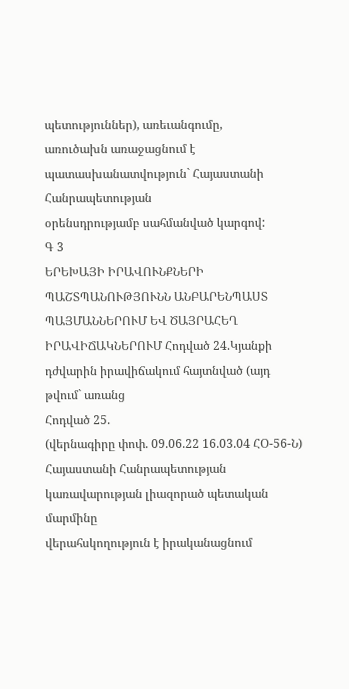պետություններ), առեւանգումը,
առուծախն առաջացնում է պատասխանատվություն` Հայաստանի Հանրապետության
օրենսդրությամբ սահմանված կարգով:
Գ 3
ԵՐԵԽԱՅԻ ԻՐԱՎՈՒՆՔՆԵՐԻ ՊԱՇՏՊԱՆՈՒԹՅՈՒՆՆ ԱՆԲԱՐԵՆՊԱՍՏ ՊԱՅՄԱՆՆԵՐՈՒՄ ԵՎ ԾԱՅՐԱՀԵՂ ԻՐԱՎԻՃԱԿՆԵՐՈՒՄ Հոդված 24.Կյանքի դժվարին իրավիճակում հայտնված (այդ թվում` առանց
Հոդված 25.
(վերնագիրը փոփ. 09.06.22 16.03.04 ՀՕ-56-Ն)
Հայաստանի Հանրապետության կառավարության լիազորած պետական մարմինը
վերահսկողություն է իրականացնում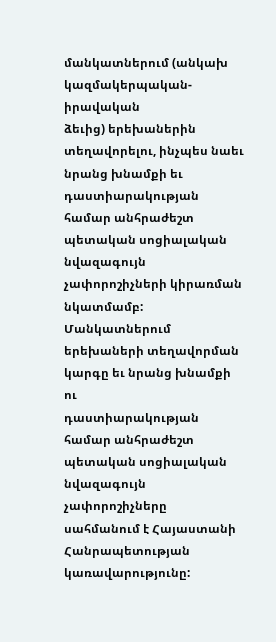մանկատներում (անկախ կազմակերպական-իրավական
ձեւից) երեխաներին տեղավորելու, ինչպես նաեւ նրանց խնամքի եւ դաստիարակության
համար անհրաժեշտ պետական սոցիալական նվազագույն չափորոշիչների կիրառման
նկատմամբ: Մանկատներում երեխաների տեղավորման կարգը եւ նրանց խնամքի ու
դաստիարակության համար անհրաժեշտ պետական սոցիալական նվազագույն
չափորոշիչները սահմանում է Հայաստանի Հանրապետության կառավարությունը: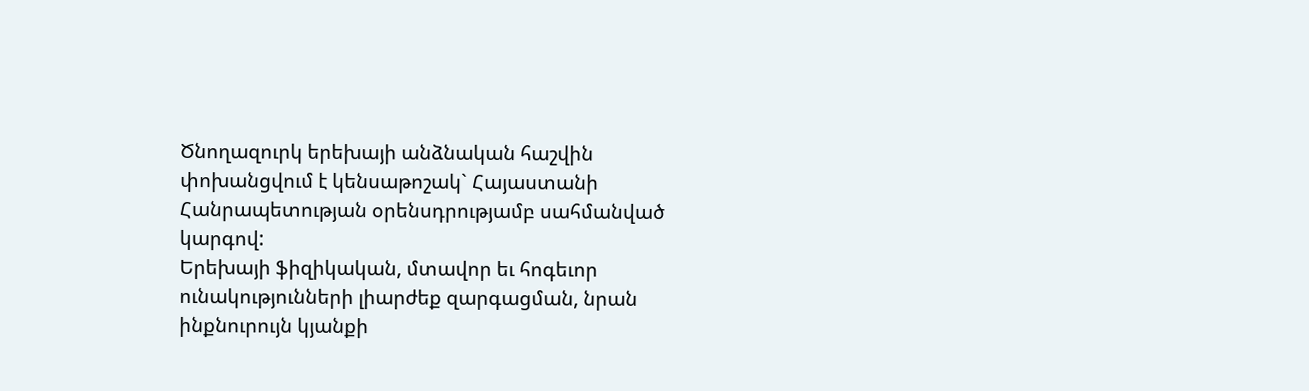Ծնողազուրկ երեխայի անձնական հաշվին փոխանցվում է կենսաթոշակ` Հայաստանի
Հանրապետության օրենսդրությամբ սահմանված կարգով:
Երեխայի ֆիզիկական, մտավոր եւ հոգեւոր ունակությունների լիարժեք զարգացման, նրան
ինքնուրույն կյանքի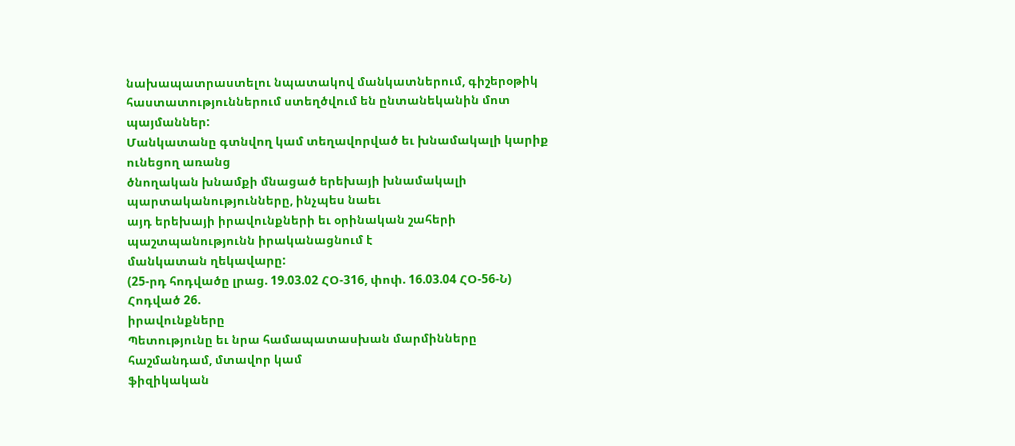նախապատրաստելու նպատակով մանկատներում, գիշերօթիկ
հաստատություններում ստեղծվում են ընտանեկանին մոտ պայմաններ:
Մանկատանը գտնվող կամ տեղավորված եւ խնամակալի կարիք ունեցող առանց
ծնողական խնամքի մնացած երեխայի խնամակալի պարտականությունները, ինչպես նաեւ
այդ երեխայի իրավունքների եւ օրինական շահերի պաշտպանությունն իրականացնում է
մանկատան ղեկավարը:
(25-րդ հոդվածը լրաց. 19.03.02 ՀՕ-316, փոփ. 16.03.04 ՀՕ-56-Ն)
Հոդված 26.
իրավունքները
Պետությունը եւ նրա համապատասխան մարմինները հաշմանդամ, մտավոր կամ
ֆիզիկական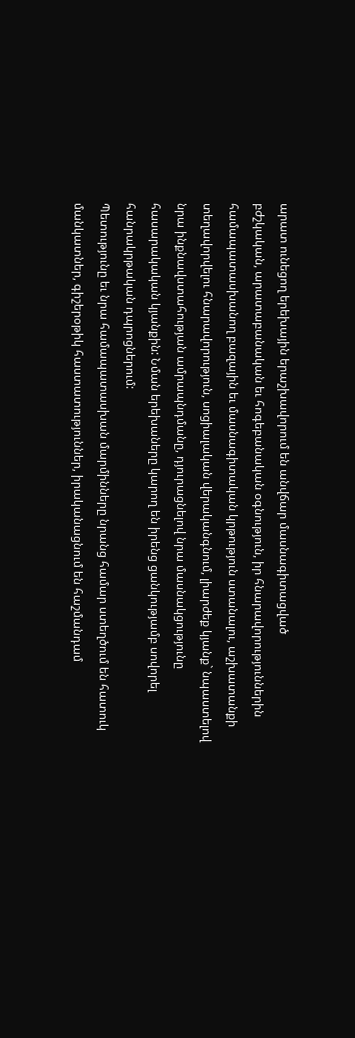արատ ունեցող երեխային երաշխավորում են անվճար մասնագիտացված
բժշկական, արատաբանական եւ հոգեբանական օգնություն, իր հնարավորություններին
համապատասխանող բազային եւ մասնագիտական կրթություն ստանալու, աշխատանքի
տեղավորվելու հնարավորություն, սոցիալական վերականգնում, լիարժեք կյանք` նպաստելով
նրա ինքնավստահության ամրապնդմանը, դյուրացնելով նրա մասնակցությունը
հասարակական կյանքին: Նման երեխաները կարող են իրենց ցանկությամբ սովորել
հանրակրթական դպրոցներում:
Պետությունը եւ նրա համապատասխան մարմինները նրանց համար ստեղծում են հատուկ
մանկատներ, գիշերօթիկ հաստատություններ, իրականացնում են հաշմանդամ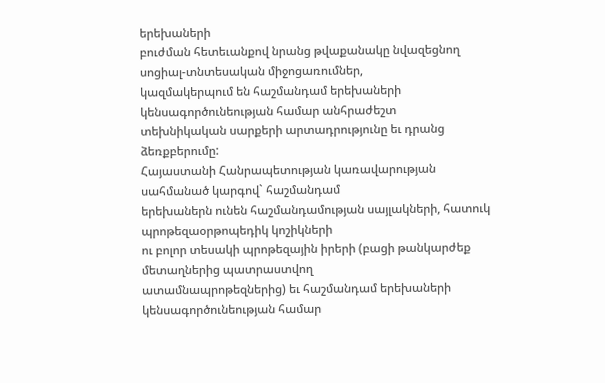երեխաների
բուժման հետեւանքով նրանց թվաքանակը նվազեցնող սոցիալ-տնտեսական միջոցառումներ,
կազմակերպում են հաշմանդամ երեխաների կենսագործունեության համար անհրաժեշտ
տեխնիկական սարքերի արտադրությունը եւ դրանց ձեռքբերումը:
Հայաստանի Հանրապետության կառավարության սահմանած կարգով` հաշմանդամ
երեխաներն ունեն հաշմանդամության սայլակների, հատուկ պրոթեզաօրթոպեդիկ կոշիկների
ու բոլոր տեսակի պրոթեզային իրերի (բացի թանկարժեք մետաղներից պատրաստվող
ատամնապրոթեզներից) եւ հաշմանդամ երեխաների կենսագործունեության համար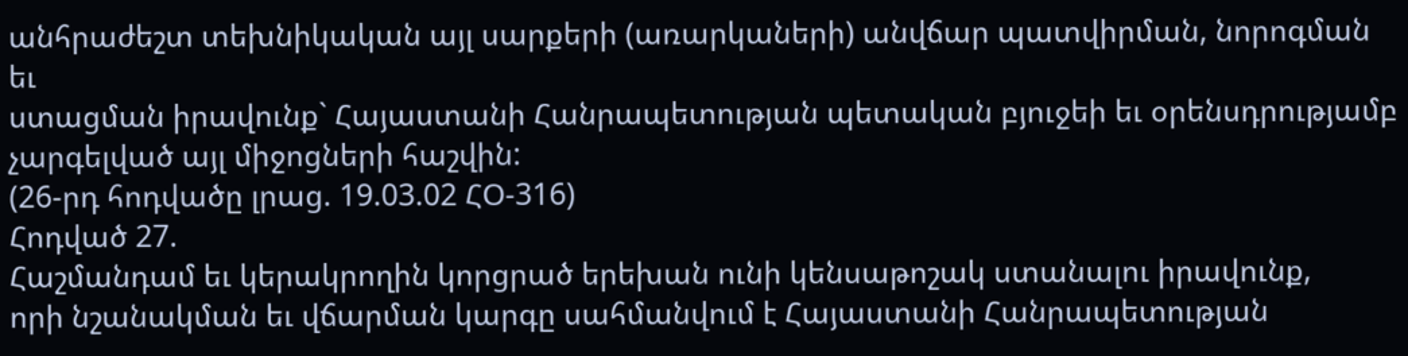անհրաժեշտ տեխնիկական այլ սարքերի (առարկաների) անվճար պատվիրման, նորոգման եւ
ստացման իրավունք` Հայաստանի Հանրապետության պետական բյուջեի եւ օրենսդրությամբ
չարգելված այլ միջոցների հաշվին:
(26-րդ հոդվածը լրաց. 19.03.02 ՀՕ-316)
Հոդված 27.
Հաշմանդամ եւ կերակրողին կորցրած երեխան ունի կենսաթոշակ ստանալու իրավունք,
որի նշանակման եւ վճարման կարգը սահմանվում է Հայաստանի Հանրապետության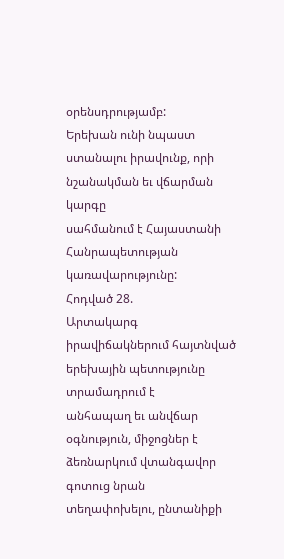օրենսդրությամբ:
Երեխան ունի նպաստ ստանալու իրավունք, որի նշանակման եւ վճարման կարգը
սահմանում է Հայաստանի Հանրապետության կառավարությունը:
Հոդված 28.
Արտակարգ իրավիճակներում հայտնված երեխային պետությունը տրամադրում է
անհապաղ եւ անվճար օգնություն, միջոցներ է ձեռնարկում վտանգավոր գոտուց նրան
տեղափոխելու, ընտանիքի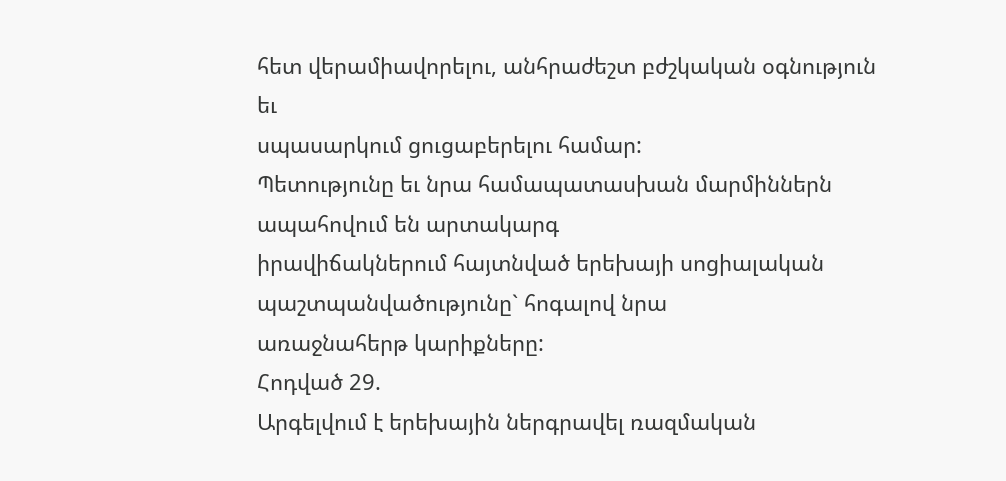հետ վերամիավորելու, անհրաժեշտ բժշկական օգնություն եւ
սպասարկում ցուցաբերելու համար:
Պետությունը եւ նրա համապատասխան մարմիններն ապահովում են արտակարգ
իրավիճակներում հայտնված երեխայի սոցիալական պաշտպանվածությունը` հոգալով նրա
առաջնահերթ կարիքները:
Հոդված 29.
Արգելվում է երեխային ներգրավել ռազմական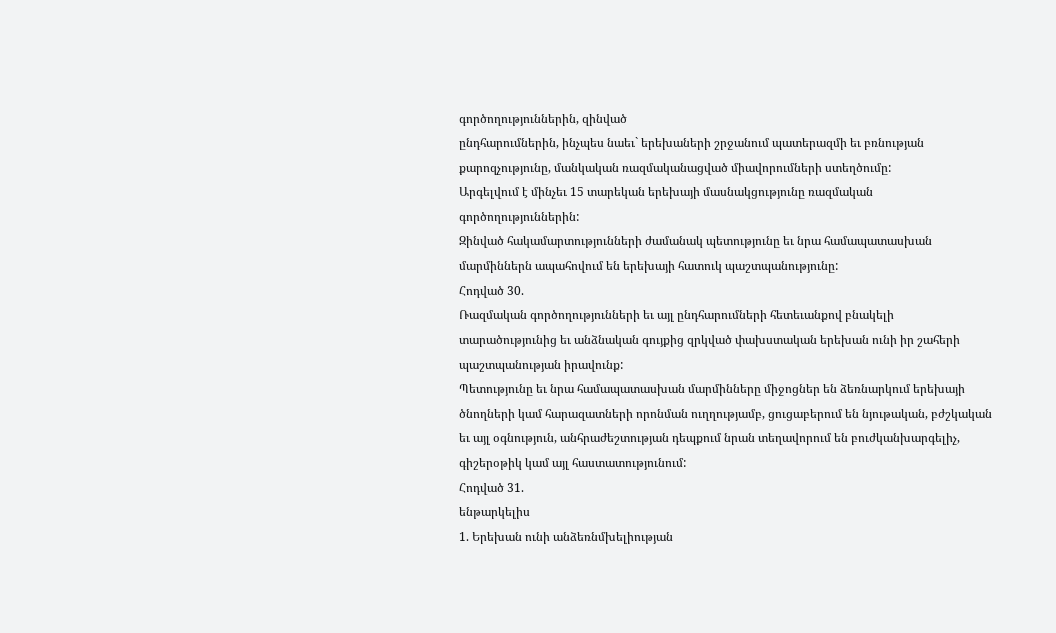գործողություններին, զինված
ընդհարումներին, ինչպես նաեւ` երեխաների շրջանում պատերազմի եւ բռնության
քարոզչությունը, մանկական ռազմականացված միավորումների ստեղծումը:
Արգելվում է մինչեւ 15 տարեկան երեխայի մասնակցությունը ռազմական
գործողություններին:
Զինված հակամարտությունների ժամանակ պետությունը եւ նրա համապատասխան
մարմիններն ապահովում են երեխայի հատուկ պաշտպանությունը:
Հոդված 30.
Ռազմական գործողությունների եւ այլ ընդհարումների հետեւանքով բնակելի
տարածությունից եւ անձնական գույքից զրկված փախստական երեխան ունի իր շահերի
պաշտպանության իրավունք:
Պետությունը եւ նրա համապատասխան մարմինները միջոցներ են ձեռնարկում երեխայի
ծնողների կամ հարազատների որոնման ուղղությամբ, ցուցաբերում են նյութական, բժշկական
եւ այլ օգնություն, անհրաժեշտության դեպքում նրան տեղավորում են բուժկանխարգելիչ,
գիշերօթիկ կամ այլ հաստատությունում:
Հոդված 31.
ենթարկելիս
1. Երեխան ունի անձեռնմխելիության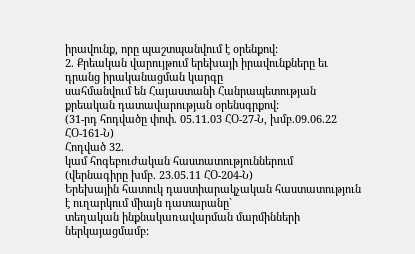իրավունք, որը պաշտպանվում է օրենքով:
2. Քրեական վարույթում երեխայի իրավունքները եւ դրանց իրականացման կարգը
սահմանվում են Հայաստանի Հանրապետության քրեական դատավարության օրենսգրքով:
(31-րդ հոդվածը փոփ. 05.11.03 ՀՕ-27-Ն, խմբ.09.06.22 ՀՕ-161-Ն)
Հոդված 32.
կամ հոգեբուժական հաստատություններում
(վերնագիրը խմբ. 23.05.11 ՀՕ-204-Ն)
Երեխային հատուկ դաստիարակչական հաստատություն է ուղարկում միայն դատարանը`
տեղական ինքնակառավարման մարմինների ներկայացմամբ: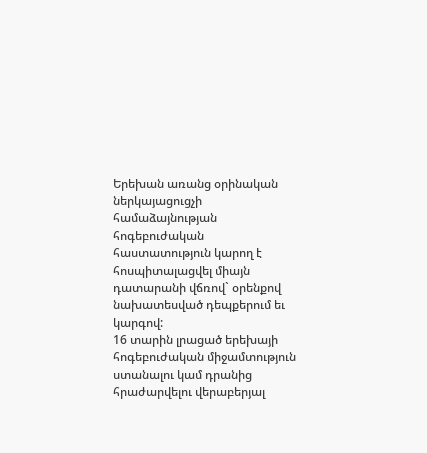Երեխան առանց օրինական ներկայացուցչի համաձայնության հոգեբուժական
հաստատություն կարող է հոսպիտալացվել միայն դատարանի վճռով` օրենքով
նախատեսված դեպքերում եւ կարգով:
16 տարին լրացած երեխայի հոգեբուժական միջամտություն ստանալու կամ դրանից
հրաժարվելու վերաբերյալ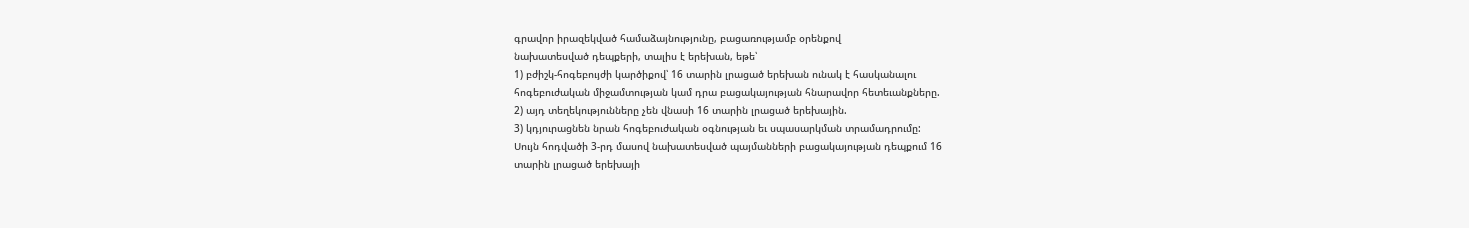գրավոր իրազեկված համաձայնությունը, բացառությամբ օրենքով
նախատեսված դեպքերի, տալիս է երեխան, եթե՝
1) բժիշկ-հոգեբույժի կարծիքով՝ 16 տարին լրացած երեխան ունակ է հասկանալու
հոգեբուժական միջամտության կամ դրա բացակայության հնարավոր հետեւանքները.
2) այդ տեղեկությունները չեն վնասի 16 տարին լրացած երեխային.
3) կդյուրացնեն նրան հոգեբուժական օգնության եւ սպասարկման տրամադրումը:
Սույն հոդվածի 3-րդ մասով նախատեսված պայմանների բացակայության դեպքում 16
տարին լրացած երեխայի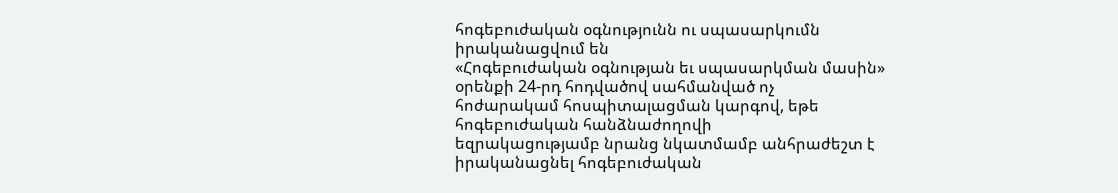հոգեբուժական օգնությունն ու սպասարկումն իրականացվում են
«Հոգեբուժական օգնության եւ սպասարկման մասին» օրենքի 24-րդ հոդվածով սահմանված ոչ
հոժարակամ հոսպիտալացման կարգով, եթե հոգեբուժական հանձնաժողովի
եզրակացությամբ նրանց նկատմամբ անհրաժեշտ է իրականացնել հոգեբուժական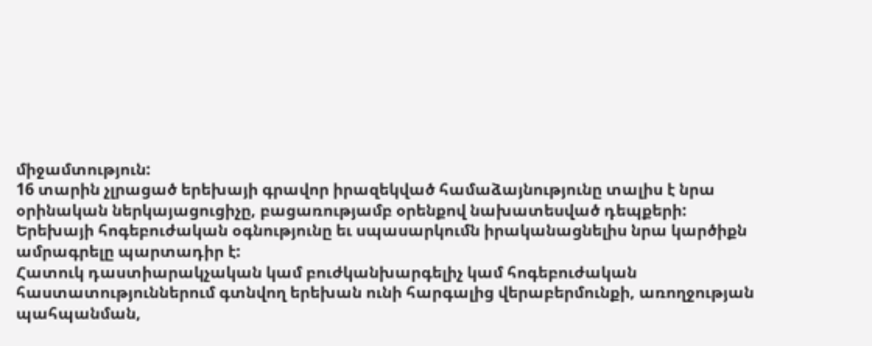միջամտություն:
16 տարին չլրացած երեխայի գրավոր իրազեկված համաձայնությունը տալիս է նրա
օրինական ներկայացուցիչը, բացառությամբ օրենքով նախատեսված դեպքերի:
Երեխայի հոգեբուժական օգնությունը եւ սպասարկումն իրականացնելիս նրա կարծիքն
ամրագրելը պարտադիր է:
Հատուկ դաստիարակչական կամ բուժկանխարգելիչ կամ հոգեբուժական
հաստատություններում գտնվող երեխան ունի հարգալից վերաբերմունքի, առողջության
պահպանման,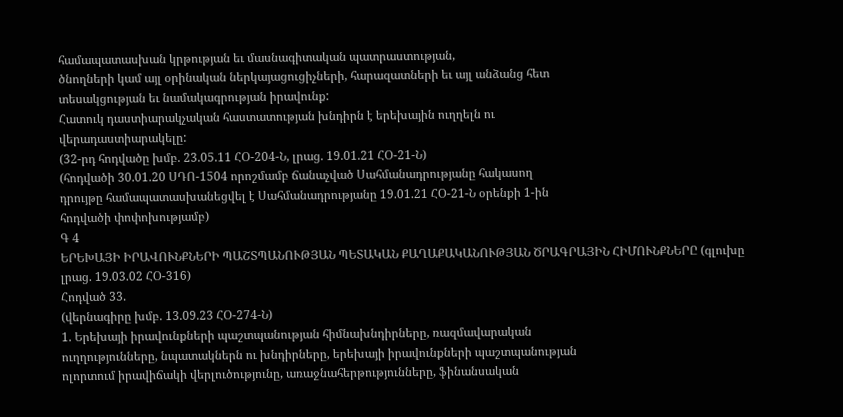համապատասխան կրթության եւ մասնագիտական պատրաստության,
ծնողների կամ այլ օրինական ներկայացուցիչների, հարազատների եւ այլ անձանց հետ
տեսակցության եւ նամակագրության իրավունք:
Հատուկ դաստիարակչական հաստատության խնդիրն է երեխային ուղղելն ու
վերադաստիարակելը:
(32-րդ հոդվածը խմբ. 23.05.11 ՀՕ-204-Ն, լրաց. 19.01.21 ՀՕ-21-Ն)
(հոդվածի 30.01.20 ՍԴՈ-1504 որոշմամբ ճանաչված Սահմանադրությանը հակասող
դրույթը համապատասխանեցվել է Սահմանադրությանը 19.01.21 ՀՕ-21-Ն օրենքի 1-ին
հոդվածի փոփոխությամբ)
Գ 4
ԵՐԵԽԱՅԻ ԻՐԱՎՈՒՆՔՆԵՐԻ ՊԱՇՏՊԱՆՈՒԹՅԱՆ ՊԵՏԱԿԱՆ ՔԱՂԱՔԱԿԱՆՈՒԹՅԱՆ ԾՐԱԳՐԱՅԻՆ ՀԻՄՈՒՆՔՆԵՐԸ (գլուխը լրաց. 19.03.02 ՀՕ-316)
Հոդված 33.
(վերնագիրը խմբ. 13.09.23 ՀՕ-274-Ն)
1. Երեխայի իրավունքների պաշտպանության հիմնախնդիրները, ռազմավարական
ուղղությունները, նպատակներն ու խնդիրները, երեխայի իրավունքների պաշտպանության
ոլորտում իրավիճակի վերլուծությունը, առաջնահերթությունները, ֆինանսական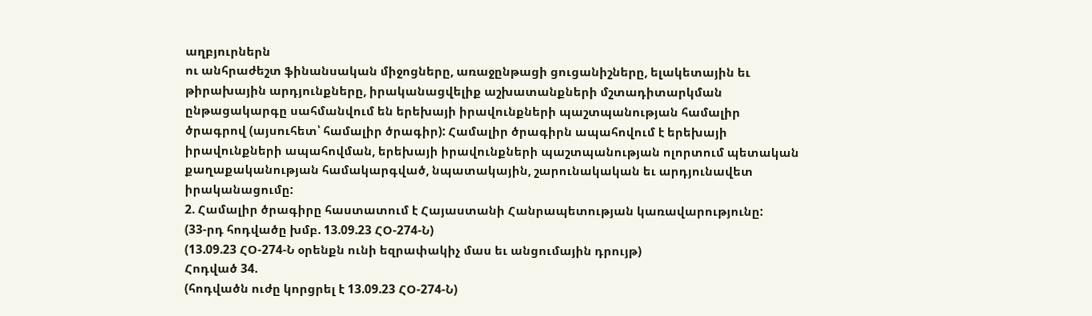աղբյուրներն
ու անհրաժեշտ ֆինանսական միջոցները, առաջընթացի ցուցանիշները, ելակետային եւ
թիրախային արդյունքները, իրականացվելիք աշխատանքների մշտադիտարկման
ընթացակարգը սահմանվում են երեխայի իրավունքների պաշտպանության համալիր
ծրագրով (այսուհետ՝ համալիր ծրագիր): Համալիր ծրագիրն ապահովում է երեխայի
իրավունքների ապահովման, երեխայի իրավունքների պաշտպանության ոլորտում պետական
քաղաքականության համակարգված, նպատակային, շարունակական եւ արդյունավետ
իրականացումը:
2. Համալիր ծրագիրը հաստատում է Հայաստանի Հանրապետության կառավարությունը:
(33-րդ հոդվածը խմբ. 13.09.23 ՀՕ-274-Ն)
(13.09.23 ՀՕ-274-Ն օրենքն ունի եզրափակիչ մաս եւ անցումային դրույթ)
Հոդված 34.
(հոդվածն ուժը կորցրել է 13.09.23 ՀՕ-274-Ն)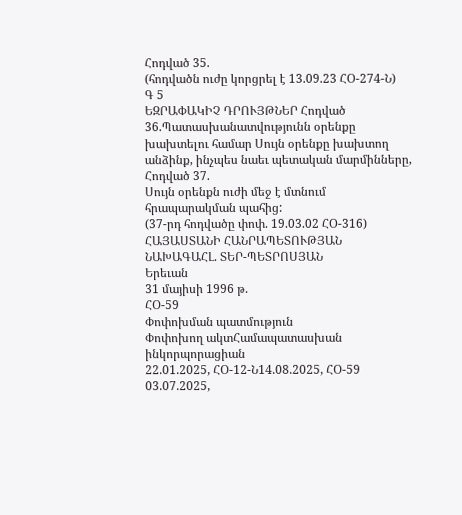Հոդված 35.
(հոդվածն ուժը կորցրել է 13.09.23 ՀՕ-274-Ն)
Գ 5
ԵԶՐԱՓԱԿԻՉ ԴՐՈՒՅԹՆԵՐ Հոդված 36.Պատասխանատվությունն օրենքը խախտելու համար Սույն օրենքը խախտող անձինք, ինչպես նաեւ պետական մարմինները,
Հոդված 37.
Սույն օրենքն ուժի մեջ է մտնում հրապարակման պահից:
(37-րդ հոդվածը փոփ. 19.03.02 ՀՕ-316)
ՀԱՅԱՍՏԱՆԻ ՀԱՆՐԱՊԵՏՈՒԹՅԱՆ
ՆԱԽԱԳԱՀԼ. ՏԵՐ-ՊԵՏՐՈՍՅԱՆ
Երեւան
31 մայիսի 1996 թ.
ՀՕ-59
Փոփոխման պատմություն
Փոփոխող ակտՀամապատասխան ինկորպորացիան
22.01.2025, ՀՕ-12-Ն14.08.2025, ՀՕ-59
03.07.2025,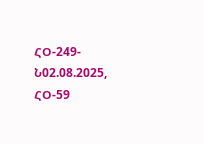ՀՕ-249-Ն02.08.2025, ՀՕ-59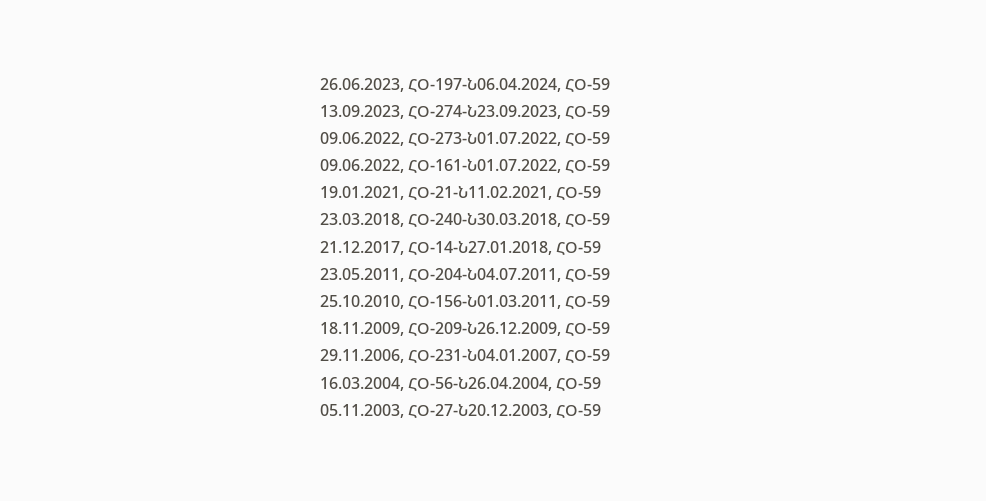26.06.2023, ՀՕ-197-Ն06.04.2024, ՀՕ-59
13.09.2023, ՀՕ-274-Ն23.09.2023, ՀՕ-59
09.06.2022, ՀՕ-273-Ն01.07.2022, ՀՕ-59
09.06.2022, ՀՕ-161-Ն01.07.2022, ՀՕ-59
19.01.2021, ՀՕ-21-Ն11.02.2021, ՀՕ-59
23.03.2018, ՀՕ-240-Ն30.03.2018, ՀՕ-59
21.12.2017, ՀՕ-14-Ն27.01.2018, ՀՕ-59
23.05.2011, ՀՕ-204-Ն04.07.2011, ՀՕ-59
25.10.2010, ՀՕ-156-Ն01.03.2011, ՀՕ-59
18.11.2009, ՀՕ-209-Ն26.12.2009, ՀՕ-59
29.11.2006, ՀՕ-231-Ն04.01.2007, ՀՕ-59
16.03.2004, ՀՕ-56-Ն26.04.2004, ՀՕ-59
05.11.2003, ՀՕ-27-Ն20.12.2003, ՀՕ-59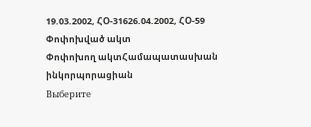19.03.2002, ՀՕ-31626.04.2002, ՀՕ-59
Փոփոխված ակտ
Փոփոխող ակտՀամապատասխան ինկորպորացիան
Выберите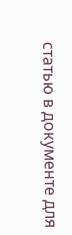статью в документе для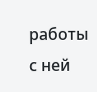работы с ней